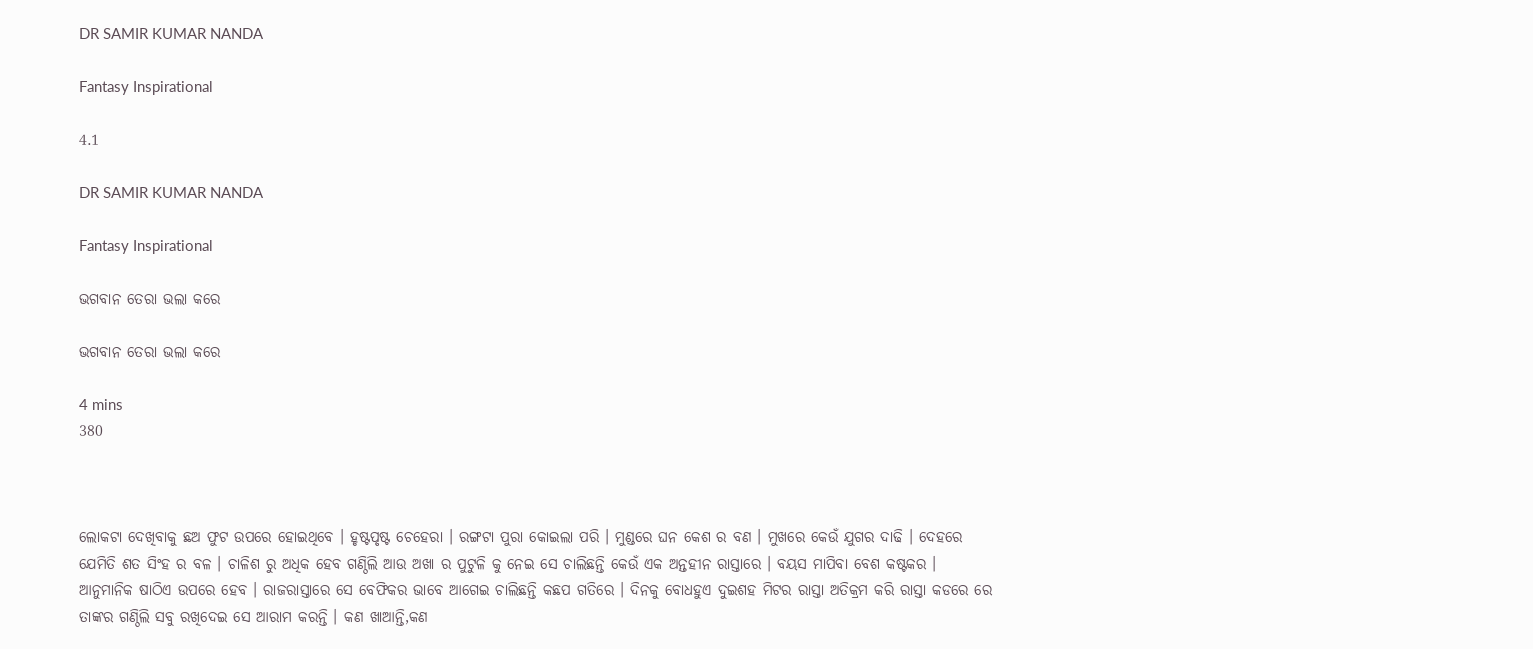DR SAMIR KUMAR NANDA

Fantasy Inspirational

4.1

DR SAMIR KUMAR NANDA

Fantasy Inspirational

ଭଗବାନ ତେରା ଭଲା କରେ

ଭଗବାନ ତେରା ଭଲା କରେ

4 mins
380



ଲୋକଟା ଦେଖିବାକୁ ଛଅ ଫୁଟ ଉପରେ ହୋଇଥିବେ । ହୃଷ୍ଟପୃଷ୍ଟ ଚେହେରା । ରଙ୍ଗଟା ପୁରା କୋଇଲା ପରି । ମୁଣ୍ଡରେ ଘନ କେଶ ର ବଣ । ମୁଖରେ କେଉଁ ଯୁଗର ଦାଢି । ଦେହରେ ଯେମିତି ଶତ ସିଂହ ର ବଳ । ଚାଳିଶ ରୁ ଅଧିକ ହେବ ଗଣ୍ଠିଲି ଆଉ ଅଖା ର ପୁଟୁଳି କୁ ନେଇ ସେ ଚାଲିଛନ୍ତି କେଉଁ ଏକ ଅନ୍ତହୀନ ରାସ୍ତାରେ । ବୟସ ମାପିବା ବେଶ କଷ୍ଟକର । ଆନୁମାନିକ ଷାଠିଏ ଉପରେ ହେବ । ରାଜରାସ୍ତାରେ ସେ ବେଫିକର ଭାବେ ଆଗେଇ ଚାଲିଛନ୍ତି କଛପ ଗତିରେ । ଦିନକୁ ବୋଧହୁଏ ଦୁଇଶହ ମିଟର ରାସ୍ତା ଅତିକ୍ରମ କରି ରାସ୍ତା କଡରେ ରେ ତାଙ୍କର ଗଣ୍ଠିଲି ସବୁ ରଖିଦେଇ ସେ ଆରାମ କରନ୍ତି । କଣ ଖାଆନ୍ତି,କଣ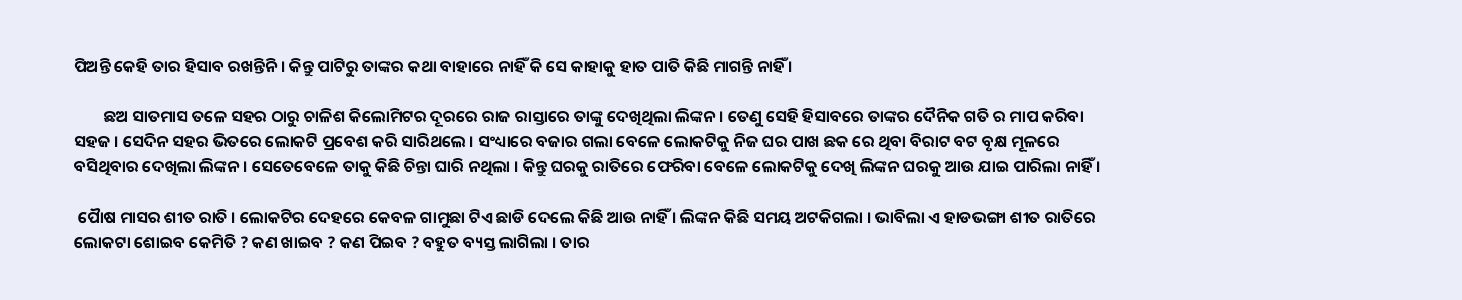ପିଅନ୍ତି କେହି ତାର ହିସାବ ରଖନ୍ତିନି । କିନ୍ତୁ ପାଟିରୁ ତାଙ୍କର କଥା ବାହାରେ ନାହିଁ କି ସେ କାହାକୁ ହାତ ପାତି କିଛି ମାଗନ୍ତି ନାହିଁ ।

        ଛଅ ସାତମାସ ତଳେ ସହର ଠାରୁ ଚାଳିଶ କିଲୋମିଟର ଦୂରରେ ରାଜ ରାସ୍ତାରେ ତାଙ୍କୁ ଦେଖିଥିଲା ଲିଙ୍କନ । ତେଣୁ ସେହି ହିସାବରେ ତାଙ୍କର ଦୈନିକ ଗତି ର ମାପ କରିବା ସହଜ । ସେଦିନ ସହର ଭିତରେ ଲୋକଟି ପ୍ରବେଶ କରି ସାରିଥଲେ । ସଂଧ୍ୟାରେ ବଜାର ଗଲା ବେଳେ ଲୋକଟିକୁ ନିଜ ଘର ପାଖ ଛକ ରେ ଥିବା ବିରାଟ ବଟ ବୃକ୍ଷ ମୂଳରେ ବସିଥିବାର ଦେଖିଲା ଲିଙ୍କନ । ସେତେବେଳେ ତାକୁ କିଛି ଚିନ୍ତା ଘାରି ନଥିଲା । କିନ୍ତୁ ଘରକୁ ରାତିରେ ଫେରିବା ବେଳେ ଲୋକଟିକୁ ଦେଖି ଲିଙ୍କନ ଘରକୁ ଆଉ ଯାଇ ପାରିଲା ନାହିଁ ।

 ପୈାଷ ମାସର ଶୀତ ରାତି । ଲୋକଟିର ଦେହରେ କେବଳ ଗାମୁଛା ଟିଏ ଛାଡି ଦେଲେ କିଛି ଆଉ ନାହିଁ । ଲିଙ୍କନ କିଛି ସମୟ ଅଟକିଗଲା । ଭାବିଲା ଏ ହାଡଭଙ୍ଗା ଶୀତ ରାତିରେ ଲୋକଟା ଶୋଇବ କେମିତି ? କଣ ଖାଇବ ? କଣ ପିଇବ ? ବହୁତ ବ୍ୟସ୍ତ ଲାଗିଲା । ତାର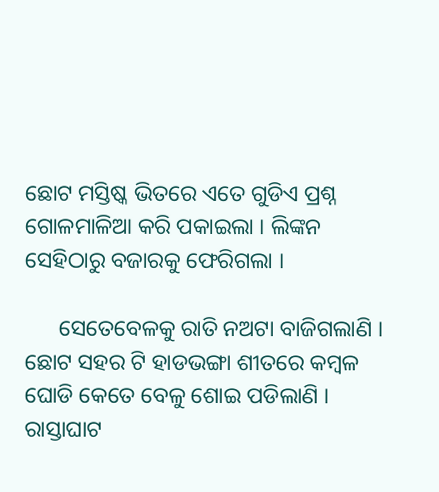ଛୋଟ ମସ୍ତିଷ୍କ ଭିତରେ ଏତେ ଗୁଡିଏ ପ୍ରଶ୍ନ ଗୋଳମାଳିଆ କରି ପକାଇଲା । ଲିଙ୍କନ ସେହିଠାରୁ ବଜାରକୁ ଫେରିଗଲା ।

      ସେତେବେଳକୁ ରାତି ନଅଟା ବାଜିଗଲାଣି । ଛୋଟ ସହର ଟି ହାଡଭଙ୍ଗା ଶୀତରେ କମ୍ବଳ ଘୋଡି କେତେ ବେଳୁ ଶୋଇ ପଡିଲାଣି । ରାସ୍ତାଘାଟ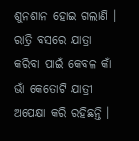ଶୁନଶାନ ହୋଇ ଗଲାଣି । ରାତ୍ରି ବସରେ ଯାତ୍ରା କରିବା ପାଇଁ କେବଳ କାଁ ଭାଁ କେତୋଟି ଯାତ୍ରୀ ଅପେକ୍ଷା କରି ରହିଛନ୍ତି ।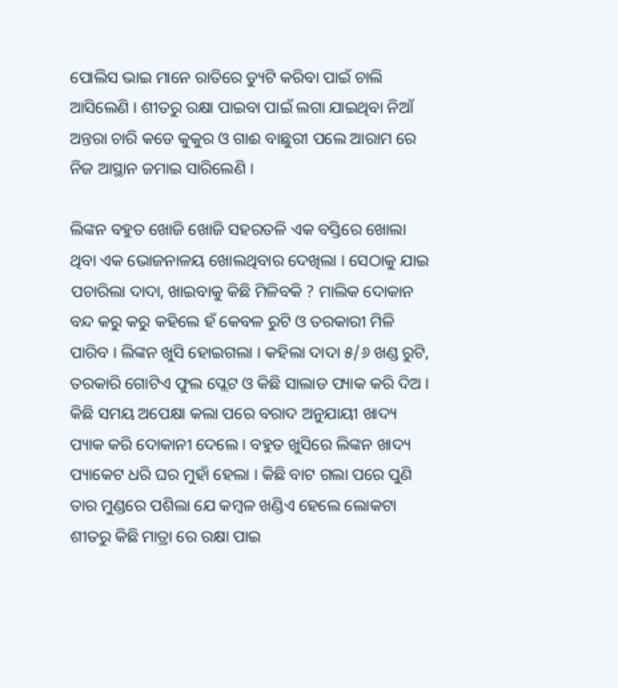ପୋଲିସ ଭାଇ ମାନେ ରାତିରେ ଡ୍ୟୁଟି କରିବା ପାଇଁ ଚାଲି ଆସିଲେଣି । ଶୀତରୁ ରକ୍ଷା ପାଇବା ପାଇଁ ଲଗା ଯାଇଥିବା ନିଆଁ ଅନ୍ତରା ଚାରି କଡେ କୁକୁର ଓ ଗାଈ ବାଛୁରୀ ପଲେ ଆରାମ ରେ ନିଜ ଆସ୍ଥାନ ଜମାଇ ସାରିଲେଣି ।

ଲିଙ୍କନ ବହୁତ ଖୋଜି ଖୋଜି ସହରତଳି ଏକ ବସ୍ତିରେ ଖୋଲା ଥିବା ଏକ ଭୋଜନାଳୟ ଖୋଲଥିବାର ଦେଖିଲା । ସେଠାକୁ ଯାଇ ପଚାରିଲା ଦାଦା, ଖାଇବାକୁ କିଛି ମିଳିବକି ? ମାଲିକ ଦୋକାନ ବନ୍ଦ କରୁ କରୁ କହିଲେ ହଁ କେବଳ ରୁଟି ଓ ତରକାରୀ ମିଳି ପାରିବ । ଲିଙ୍କନ ଖୁସି ହୋଇଗଲା । କହିଲା ଦାଦା ୫/୬ ଖଣ୍ଡ ରୁଟି, ତରକାରି ଗୋଟିଏ ଫୁଲ ପ୍ଲେଟ ଓ କିଛି ସାଲାଡ ପ୍ୟାକ କରି ଦିଅ । କିଛି ସମୟ ଅପେକ୍ଷା କଲା ପରେ ବରାଦ ଅନୁଯାୟୀ ଖାଦ୍ୟ ପ୍ୟାକ କରି ଦୋକାନୀ ଦେଲେ । ବହୁତ ଖୁସିରେ ଲିଙ୍କନ ଖାଦ୍ୟ ପ୍ୟାକେଟ ଧରି ଘର ମୁହାଁ ହେଲା । କିଛି ବାଟ ଗଲା ପରେ ପୁଣି ତାର ମୁଣ୍ଡରେ ପଶିଲା ଯେ କମ୍ବଳ ଖଣ୍ଡିଏ ହେଲେ ଲୋକଟା ଶୀତରୁ କିଛି ମାତ୍ରା ରେ ରକ୍ଷା ପାଇ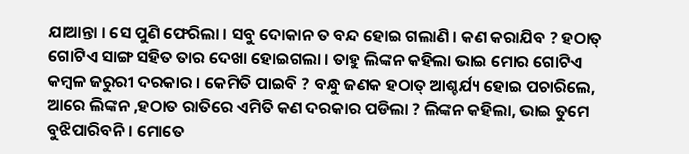ଯାଆନ୍ତା । ସେ ପୁଣି ଫେରିଲା । ସବୁ ଦୋକାନ ତ ବନ୍ଦ ହୋଇ ଗଲାଣି । କଣ କରାଯିବ ? ହଠାତ୍ ଗୋଟିଏ ସାଙ୍ଗ ସହିତ ତାର ଦେଖା ହୋଇଗଲା । ତାହୁ ଲିଙ୍କନ କହିଲା ଭାଇ ମୋର ଗୋଟିଏ କମ୍ବଳ ଜରୁରୀ ଦରକାର । କେମିତି ପାଇବି ? ବନ୍ଧୁ ଜଣକ ହଠାତ୍ ଆଶ୍ଚର୍ଯ୍ୟ ହୋଇ ପଚାରିଲେ, ଆରେ ଲିଙ୍କନ ,ହଠାତ ରାତିରେ ଏମିତି କଣ ଦରକାର ପଡିଲା ? ଲିଙ୍କନ କହିଲା, ଭାଇ ତୁମେ ବୁଝିପାରିବନି । ମୋତେ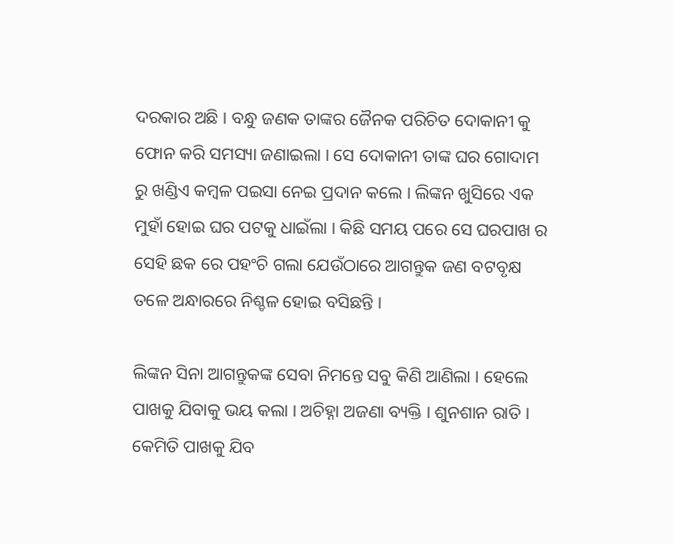ଦରକାର ଅଛି । ବନ୍ଧୁ ଜଣକ ତାଙ୍କର ଜୈନକ ପରିଚିତ ଦୋକାନୀ କୁ ଫୋନ କରି ସମସ୍ୟା ଜଣାଇଲା । ସେ ଦୋକାନୀ ତାଙ୍କ ଘର ଗୋଦାମ ରୁ ଖଣ୍ଡିଏ କମ୍ବଳ ପଇସା ନେଇ ପ୍ରଦାନ କଲେ । ଲିଙ୍କନ ଖୁସିରେ ଏକ ମୁହାଁ ହୋଇ ଘର ପଟକୁ ଧାଇଁଲା । କିଛି ସମୟ ପରେ ସେ ଘରପାଖ ର ସେହି ଛକ ରେ ପହଂଚି ଗଲା ଯେଉଁଠାରେ ଆଗନ୍ତୁକ ଜଣ ବଟବୃକ୍ଷ ତଳେ ଅନ୍ଧାରରେ ନିଶ୍ଚଳ ହୋଇ ବସିଛନ୍ତି ।

ଲିଙ୍କନ ସିନା ଆଗନ୍ତୁକଙ୍କ ସେବା ନିମନ୍ତେ ସବୁ କିଣି ଆଣିଲା । ହେଲେ ପାଖକୁ ଯିବାକୁ ଭୟ କଲା । ଅଚିହ୍ନା ଅଜଣା ବ୍ୟକ୍ତି । ଶୁନଶାନ ରାତି । କେମିତି ପାଖକୁ ଯିବ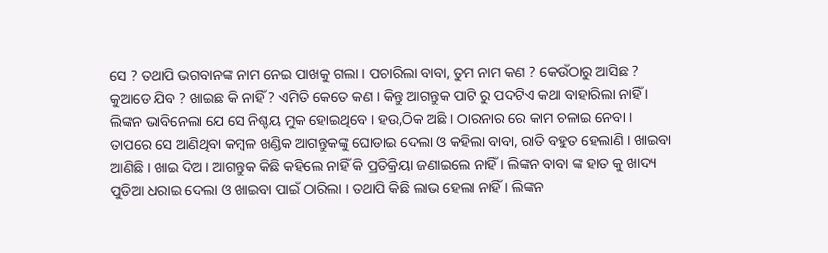ସେ ? ତଥାପି ଭଗବାନଙ୍କ ନାମ ନେଇ ପାଖକୁ ଗଲା । ପଚାରିଲା ବାବା, ତୁମ ନାମ କଣ ? କେଉଁଠାରୁ ଆସିଛ ? କୁଆଡେ ଯିବ ? ଖାଇଛ କି ନାହିଁ ? ଏମିତି କେତେ କଣ । କିନ୍ତୁ ଆଗନ୍ତୁକ ପାଟି ରୁ ପଦଟିଏ କଥା ବାହାରିଲା ନାହିଁ । ଲିଙ୍କନ ଭାବିନେଲା ଯେ ସେ ନିଶ୍ଚୟ ମୁକ ହୋଇଥିବେ । ହଉ,ଠିକ ଅଛି । ଠାରନାର ରେ କାମ ଚଳାଇ ନେବା । ତାପରେ ସେ ଆଣିଥିବା କମ୍ବଳ ଖଣ୍ଡିକ ଆଗନ୍ତୁକଙ୍କୁ ଘୋଡାଇ ଦେଲା ଓ କହିଲା ବାବା, ରାତି ବହୁତ ହେଲାଣି । ଖାଇବା ଆଣିଛି । ଖାଇ ଦିଅ । ଆଗନ୍ତୁକ କିଛି କହିଲେ ନାହିଁ କି ପ୍ରତିକ୍ରିୟା ଜଣାଇଲେ ନାହିଁ । ଲିଙ୍କନ ବାବା ଙ୍କ ହାତ କୁ ଖାଦ୍ୟ ପୁଡିଆ ଧରାଇ ଦେଲା ଓ ଖାଇବା ପାଇଁ ଠାରିଲା । ତଥାପି କିଛି ଲାଭ ହେଲା ନାହିଁ । ଲିଙ୍କନ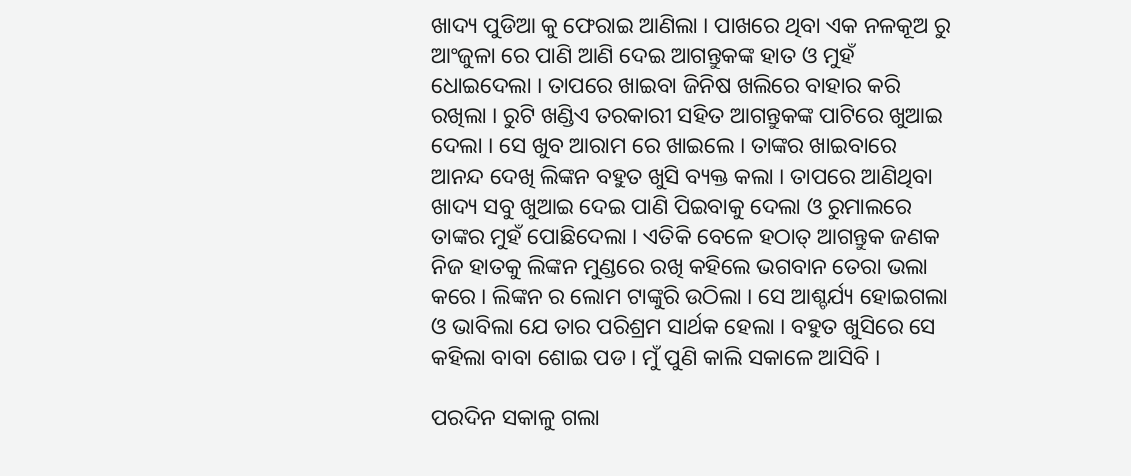ଖାଦ୍ୟ ପୁଡିଆ କୁ ଫେରାଇ ଆଣିଲା । ପାଖରେ ଥିବା ଏକ ନଳକୂଅ ରୁ ଆଂଜୁଳା ରେ ପାଣି ଆଣି ଦେଇ ଆଗନ୍ତୁକଙ୍କ ହାତ ଓ ମୁହଁ ଧୋଇଦେଲା । ତାପରେ ଖାଇବା ଜିନିଷ ଖଲିରେ ବାହାର କରି ରଖିଲା । ରୁଟି ଖଣ୍ଡିଏ ତରକାରୀ ସହିତ ଆଗନ୍ତୁକଙ୍କ ପାଟିରେ ଖୁଆଇ ଦେଲା । ସେ ଖୁବ ଆରାମ ରେ ଖାଇଲେ । ତାଙ୍କର ଖାଇବାରେ ଆନନ୍ଦ ଦେଖି ଲିଙ୍କନ ବହୁତ ଖୁସି ବ୍ୟକ୍ତ କଲା । ତାପରେ ଆଣିଥିବା ଖାଦ୍ୟ ସବୁ ଖୁଆଇ ଦେଇ ପାଣି ପିଇବାକୁ ଦେଲା ଓ ରୁମାଲରେ ତାଙ୍କର ମୁହଁ ପୋଛିଦେଲା । ଏତିକି ବେଳେ ହଠାତ୍ ଆଗନ୍ତୁକ ଜଣକ ନିଜ ହାତକୁ ଲିଙ୍କନ ମୁଣ୍ଡରେ ରଖି କହିଲେ ଭଗବାନ ତେରା ଭଲା କରେ । ଲିଙ୍କନ ର ଲୋମ ଟାଙ୍କୁରି ଉଠିଲା । ସେ ଆଶ୍ଚର୍ଯ୍ୟ ହୋଇଗଲା ଓ ଭାବିଲା ଯେ ତାର ପରିଶ୍ରମ ସାର୍ଥକ ହେଲା । ବହୁତ ଖୁସିରେ ସେ କହିଲା ବାବା ଶୋଇ ପଡ । ମୁଁ ପୁଣି କାଲି ସକାଳେ ଆସିବି ।

ପରଦିନ ସକାଳୁ ଗଲା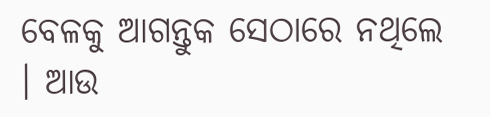ବେଳକୁ ଆଗନ୍ତୁକ ସେଠାରେ ନଥିଲେ । ଆଉ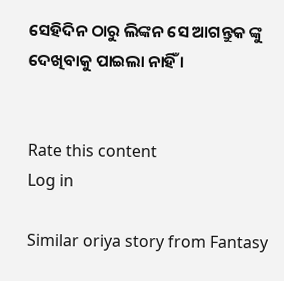ସେହିଦିନ ଠାରୁ ଲିଙ୍କନ ସେ ଆଗନ୍ତୁକ ଙ୍କୁ ଦେଖିବାକୁ ପାଇଲା ନାହିଁ ।


Rate this content
Log in

Similar oriya story from Fantasy